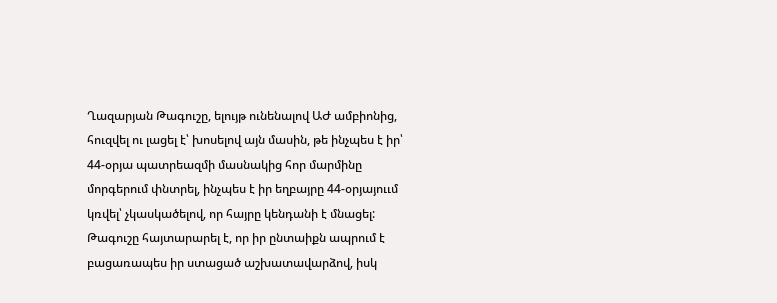Ղազարյան Թագուշը, ելույթ ունենալով ԱԺ ամբիոնից, հուզվել ու լացել է՝ խոսելով այն մասին, թե ինչպես է իր՝ 44-օրյա պատրեազմի մասնակից հոր մարմինը մորգերում փնտրել, ինչպես է իր եղբայրը 44-օրյայոււմ կռվել՝ չկասկածելով, որ հայրը կենդանի է մնացել: Թագուշը հայտարարել է, որ իր ընտաիքն ապրում է բացառապես իր ստացած աշխատավարձով, իսկ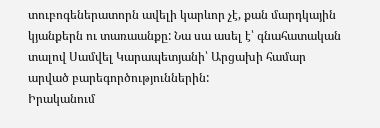տուբոգեներատորն ավելի կարևոր չէ, քան մարդկային կյանքերն ու տառաանքը: Նա սա ասել է՝ գնահատական տալով Սամվել Կարապետյանի՝ Արցախի համար արված բարեգործություններին:
Իրականում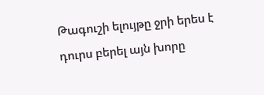Թագուշի ելույթը ջրի երես է դուրս բերել այն խորը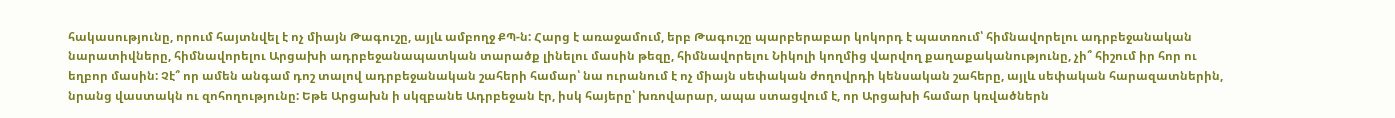հակասությունը, որում հայտնվել է ոչ միայն Թագուշը, այլև ամբողջ ՔՊ-ն: Հարց է առաջամում, երբ Թագուշը պարբերաբար կոկորդ է պատռում՝ հիմնավորելու ադրբեջանական նարատիվները, հիմնավորելու Արցախի ադրբեջանապատկան տարածք լինելու մասին թեզը, հիմնավորելու Նիկոլի կողմից վարվող քաղաքականությունը, չի՞ հիշում իր հոր ու եղբոր մասին: Չէ՞ որ ամեն անգամ դոշ տալով ադրբեջանական շահերի համար՝ նա ուրանում է ոչ միայն սեփական ժողովրդի կենսական շահերը, այլև սեփական հարազատներին, նրանց վաստակն ու զոհողությունը: Եթե Արցախն ի սկզբանե Ադրբեջան էր, իսկ հայերը՝ խռովարար, ապա ստացվում է, որ Արցախի համար կռվածներն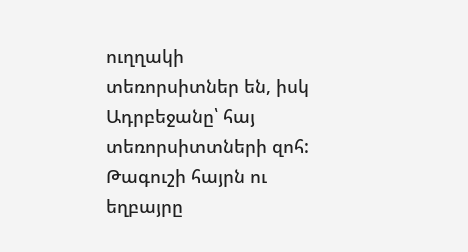ուղղակի տեռորսիտներ են, իսկ Ադրբեջանը՝ հայ տեռորսիտտների զոհ:
Թագուշի հայրն ու եղբայրը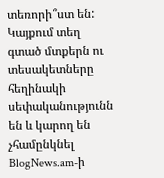տեռորի՞ստ են:
Կայքում տեղ գտած մտքերն ու տեսակետները հեղինակի սեփականությունն են և կարող են չհամընկնել BlogNews.am-ի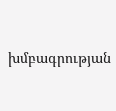խմբագրության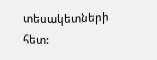տեսակետների հետ: